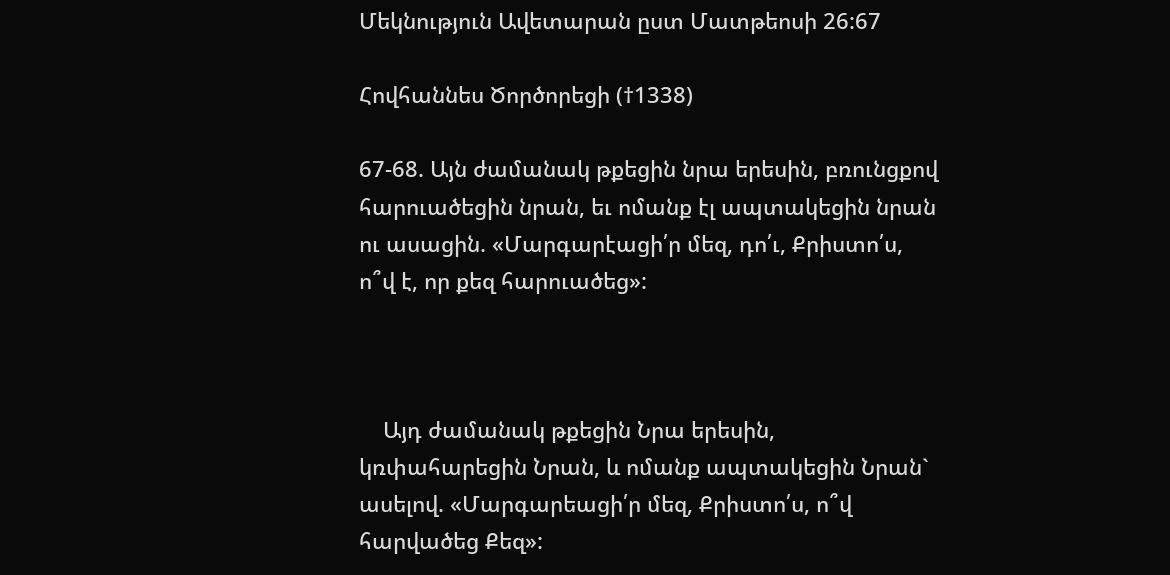Մեկնություն Ավետարան ըստ Մատթեոսի 26:67

Հովհաննես Ծործորեցի (†1338)

67-68. Այն ժամանակ թքեցին նրա երեսին, բռունցքով հարուածեցին նրան, եւ ոմանք էլ ապտակեցին նրան ու ասացին. «Մարգարէացի՛ր մեզ, դո՛ւ, Քրիստո՛ս, ո՞վ է, որ քեզ հարուածեց»:



    Այդ ժամանակ թքեցին Նրա երեսին, կռփահարեցին Նրան, և ոմանք ապտակեցին Նրան` ասելով. «Մարգարեացի՛ր մեզ, Քրիստո՛ս, ո՞վ հարվածեց Քեզ»: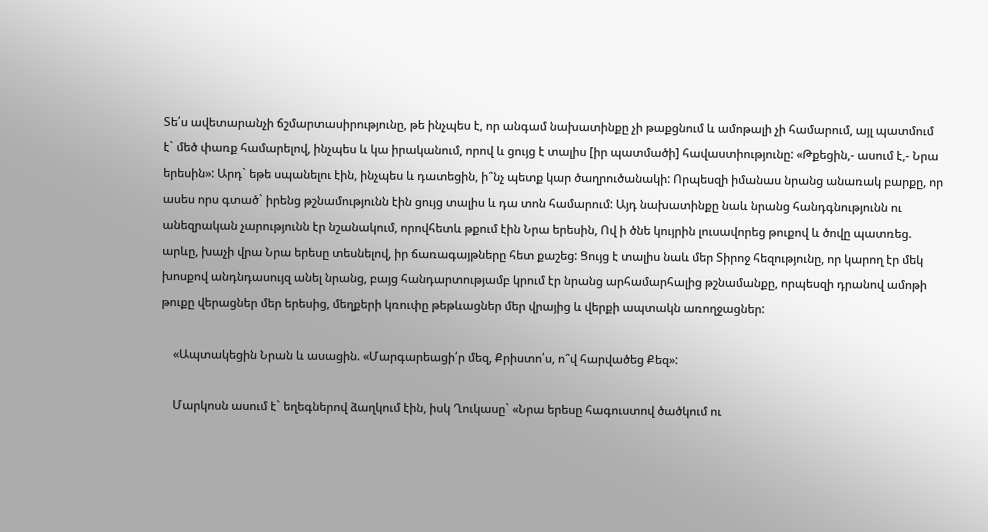Տե՛ս ավետարանչի ճշմարտասիրությունը, թե ինչպես է, որ անգամ նախատինքը չի թաքցնում և ամոթալի չի համարում, այլ պատմում է` մեծ փառք համարելով, ինչպես և կա իրականում, որով և ցույց է տալիս [իր պատմածի] հավաստիությունը: «Թքեցին,- ասում է,- Նրա երեսին»: Արդ` եթե սպանելու էին, ինչպես և դատեցին, ի՞նչ պետք կար ծաղրուծանակի: Որպեսզի իմանաս նրանց անառակ բարքը, որ ասես որս գտած` իրենց թշնամությունն էին ցույց տալիս և դա տոն համարում: Այդ նախատինքը նաև նրանց հանդգնությունն ու անեզրական չարությունն էր նշանակում, որովհետև թքում էին Նրա երեսին, Ով ի ծնե կույրին լուսավորեց թուքով և ծովը պատռեց. արևը, խաչի վրա Նրա երեսը տեսնելով, իր ճառագայթները հետ քաշեց: Ցույց է տալիս նաև մեր Տիրոջ հեզությունը, որ կարող էր մեկ խոսքով անդնդասույզ անել նրանց, բայց հանդարտությամբ կրում էր նրանց արհամարհալից թշնամանքը, որպեսզի դրանով ամոթի թուքը վերացներ մեր երեսից, մեղքերի կռուփը թեթևացներ մեր վրայից և վերքի ապտակն առողջացներ:

    «Ապտակեցին Նրան և ասացին. «Մարգարեացի՛ր մեզ, Քրիստո՛ս, ո՞վ հարվածեց Քեզ»:

    Մարկոսն ասում է` եղեգներով ձաղկում էին, իսկ Ղուկասը` «Նրա երեսը հագուստով ծածկում ու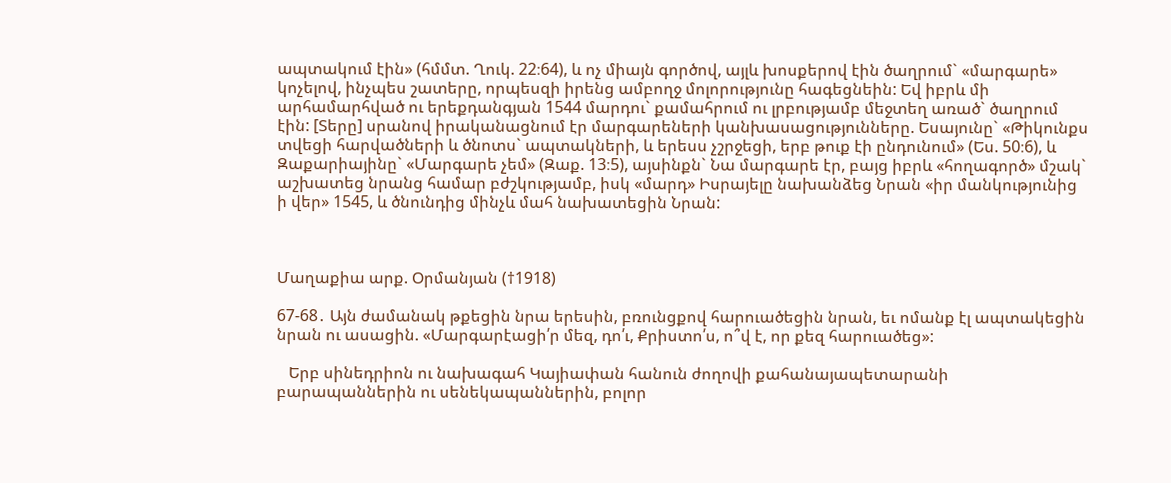ապտակում էին» (հմմտ. Ղուկ. 22։64), և ոչ միայն գործով, այլև խոսքերով էին ծաղրում` «մարգարե» կոչելով, ինչպես շատերը, որպեսզի իրենց ամբողջ մոլորությունը հագեցնեին: Եվ իբրև մի արհամարհված ու երեքդանգյան 1544 մարդու` քամահրում ու լրբությամբ մեջտեղ առած` ծաղրում էին: [Տերը] սրանով իրականացնում էր մարգարեների կանխասացությունները. Եսայունը` «Թիկունքս տվեցի հարվածների և ծնոտս` ապտակների, և երեսս չշրջեցի, երբ թուք էի ընդունում» (Ես. 50։6), և Զաքարիայինը` «Մարգարե չեմ» (Զաք. 13։5), այսինքն` Նա մարգարե էր, բայց իբրև «հողագործ» մշակ` աշխատեց նրանց համար բժշկությամբ, իսկ «մարդ» Իսրայելը նախանձեց Նրան «իր մանկությունից ի վեր» 1545, և ծնունդից մինչև մահ նախատեցին Նրան:



Մաղաքիա արք. Օրմանյան (†1918)

67-68․ Այն ժամանակ թքեցին նրա երեսին, բռունցքով հարուածեցին նրան, եւ ոմանք էլ ապտակեցին նրան ու ասացին. «Մարգարէացի՛ր մեզ, դո՛ւ, Քրիստո՛ս, ո՞վ է, որ քեզ հարուածեց»:

   Երբ սինեդրիոն ու նախագահ Կայիափան հանուն ժողովի քահանայապետարանի բարապաններին ու սենեկապաններին, բոլոր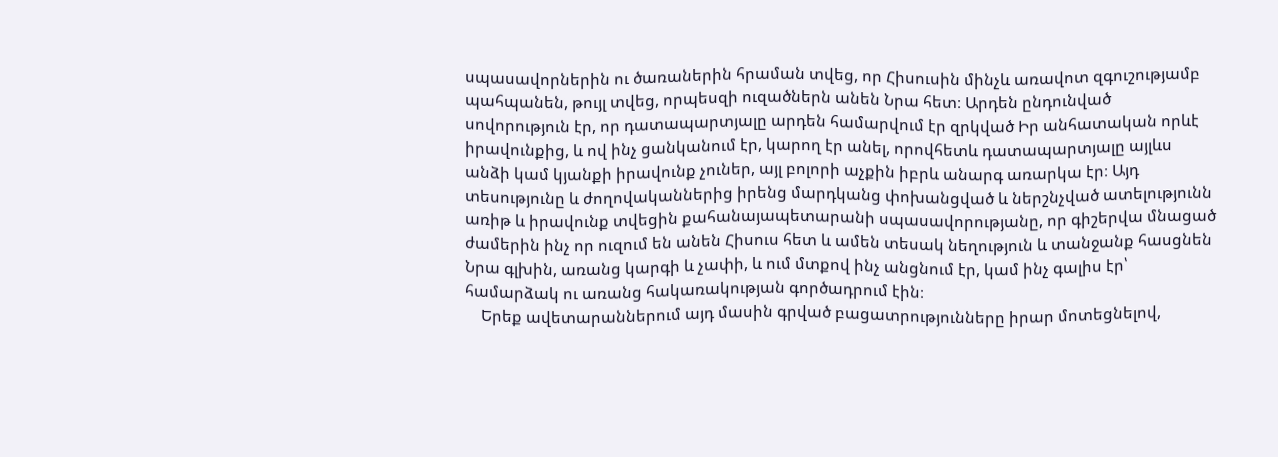սպասավորներին ու ծառաներին հրաման տվեց, որ Հիսուսին մինչև առավոտ զգուշությամբ պահպանեն, թույլ տվեց, որպեսզի ուզածներն անեն Նրա հետ։ Արդեն ընդունված սովորություն էր, որ դատապարտյալը արդեն համարվում էր զրկված Իր անհատական որևէ իրավունքից, և ով ինչ ցանկանում էր, կարող էր անել, որովհետև դատապարտյալը այլևս անձի կամ կյանքի իրավունք չուներ, այլ բոլորի աչքին իբրև անարգ առարկա էր։ Այդ տեսությունը և ժողովականներից իրենց մարդկանց փոխանցված և ներշնչված ատելությունն առիթ և իրավունք տվեցին քահանայապետարանի սպասավորությանը, որ գիշերվա մնացած ժամերին ինչ որ ուզում են անեն Հիսուս հետ և ամեն տեսակ նեղություն և տանջանք հասցնեն Նրա գլխին, առանց կարգի և չափի, և ում մտքով ինչ անցնում էր, կամ ինչ գալիս էր՝ համարձակ ու առանց հակառակության գործադրում էին։
    Երեք ավետարաններում այդ մասին գրված բացատրությունները իրար մոտեցնելով,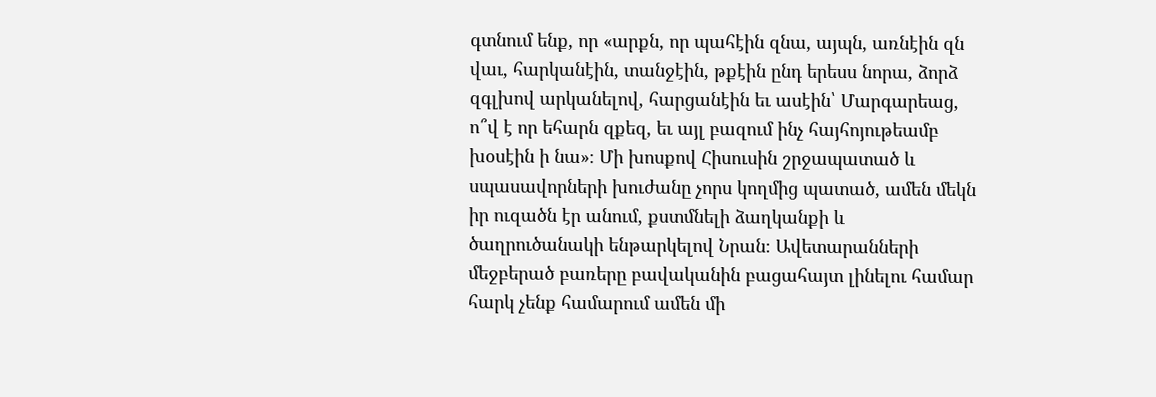գտնում ենք, որ «արքն, որ պահէին զնա, այպն, առնէին զն վաւ, հարկանէին, տանջէին, թքէին ընդ երեսս նորա, ձորձ զգլխով արկանելով, հարցանէին եւ ասէին՝ Մարգարեաց, ո՞վ է որ եհարն զքեզ, եւ այլ բազում ինչ հայհոյութեամբ խօսէին ի նա»։ Մի խոսքով Հիսուսին շրջապատած և սպասավորների խուժանը չորս կողմից պատած, ամեն մեկն իր ուզածն էր անում, քստմնելի ձաղկանքի և ծաղրուծանակի ենթարկելով Նրան։ Ավետարանների մեջբերած բառերը բավականին բացահայտ լինելու համար հարկ չենք համարում ամեն մի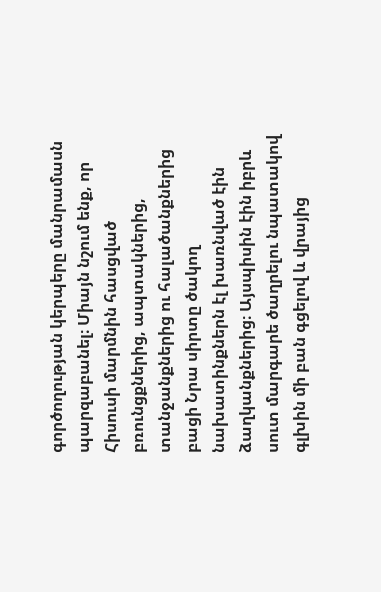գործողության կերպերը մանրամասն պարզաբանել։ Միայն նշում ենք, որ Հիսուսի մարմնին հասցված բռունցքներից, ապտակներից, տանջանքներից ու հալածանքներից բացի Նրա սիրտը ծակող նախատինքներն էլ խառնված էին ձաղկանքներից։ Այսպիսին էին իբրև սուտ մարգարե ծաղրելու նպատակով գլխին մի բան գցելով և վրայից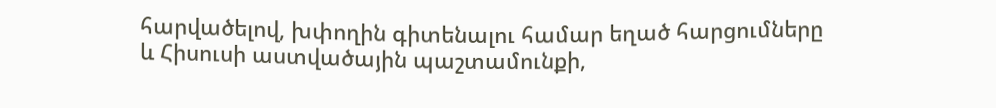հարվածելով, խփողին գիտենալու համար եղած հարցումները և Հիսուսի աստվածային պաշտամունքի,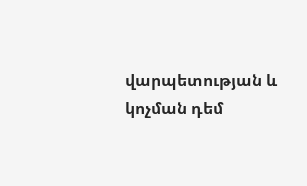վարպետության և կոչման դեմ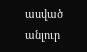ասված անլուր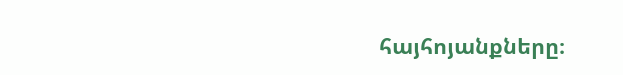հայհոյանքները։